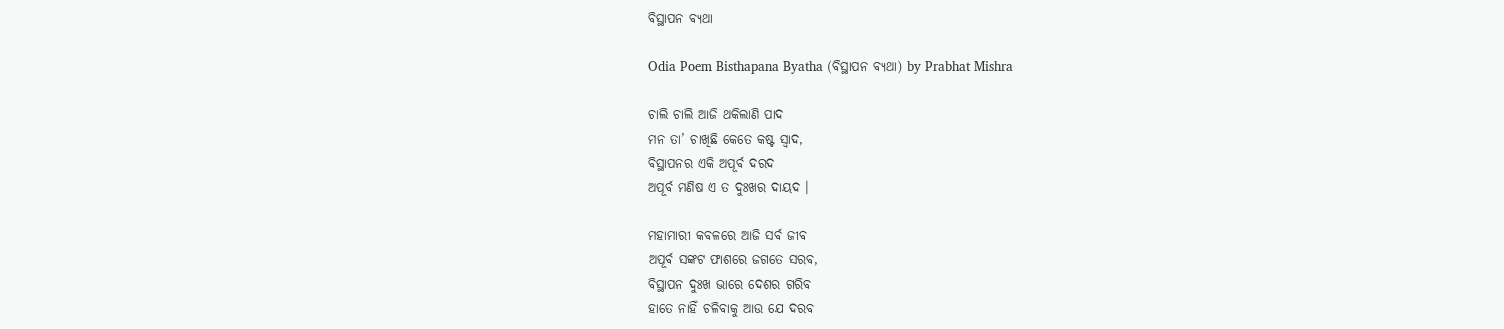ବିସ୍ଥାପନ ବ୍ୟଥା

Odia Poem Bisthapana Byatha (ବିସ୍ଥାପନ ବ୍ୟଥା) by Prabhat Mishra

ଚାଲି ଚାଲି ଆଜି ଥକିଲାଣି ପାଦ
ମନ ତା’ ଚାଖିଛି କେତେ କଷ୍ଟ ସ୍ଵାଦ,
ବିସ୍ଥାପନର ଏକି ଅପୂର୍ବ ଦରଦ
ଅପୂର୍ବ ମଣିଷ ଏ ତ ଦୁଃଖର ଦାୟଦ ।

ମହାମାରୀ କବଳରେ ଆଜି ସର୍ବ ଜୀବ
ଅପୂର୍ବ ସଙ୍କଟ ଫାଶରେ ଜଗତେ ସରବ,
ବିସ୍ଥାପନ ଦୁଃଖ ଭାରେ ଦେଶର ଗରିବ
ହାତେ ନାହିଁ ଚଳିବାକୁ ଆଉ ଯେ ଦରବ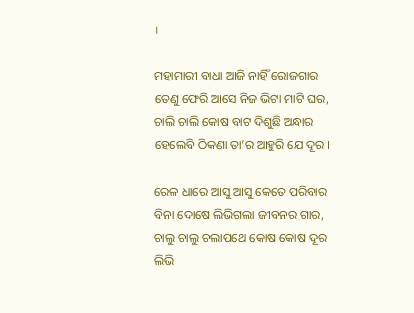।

ମହାମାରୀ ବାଧା ଆଜି ନାହିଁ ରୋଜଗାର
ତେଣୁ ଫେରି ଆସେ ନିଜ ଭିଟା ମାଟି ଘର,
ଚାଲି ଚାଲି କୋଷ ବାଟ ଦିଶୁଛି ଅନ୍ଧାର
ହେଲେବି ଠିକଣା ତା’ର ଆହୁରି ଯେ ଦୂର ।

ରେଳ ଧାରେ ଆସୁ ଆସୁ କେତେ ପରିବାର
ବିନା ଦୋଷେ ଲିଭିଗଲା ଜୀବନର ଗାର,
ଚାଲୁ ଚାଲୁ ଚଲାପଥେ କୋଷ କୋଷ ଦୂର
ଲିଭି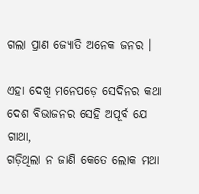ଗଲା ପ୍ରାଣ ଜ୍ୟୋତି ଅନେକ ଜନର ।

ଏହା ଦେଖି ମନେପଡ଼େ ସେଦିନର କଥା
ଦେଶ ବିଭାଜନର ସେହି ଅପୂର୍ବ ଯେ ଗାଥା,
ଗଡ଼ିଥିଲା ନ ଜାଣି କେତେ ଲୋକ ମଥା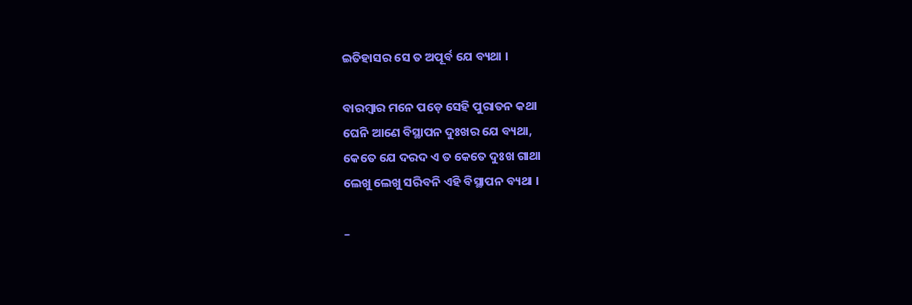ଇତିହାସର ସେ ତ ଅପୂର୍ବ ଯେ ବ୍ୟଥା ।

ବାରମ୍ବାର ମନେ ପଡ଼େ ସେହି ପୁରାତନ କଥା
ଘେନି ଆଣେ ବିସ୍ଥାପନ ଦୁଃଖର ଯେ ବ୍ୟଥା,
କେତେ ଯେ ଦରଦ ଏ ତ କେତେ ଦୁଃଖ ଗାଥା
ଲେଖୁ ଲେଖୁ ସରିବନି ଏହି ବିସ୍ଥାପନ ବ୍ୟଥା ।

–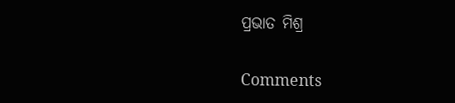ପ୍ରଭାତ ମିଶ୍ର

Comments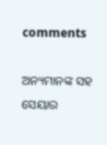comments

ଅନ୍ୟମାନଙ୍କ ସହ ସେୟାର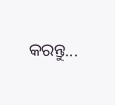କରନ୍ତୁ...